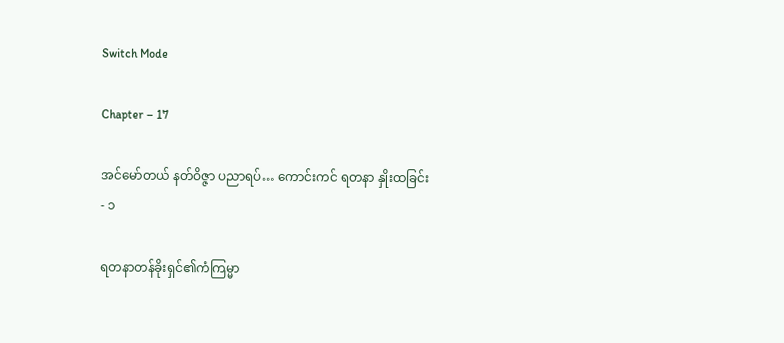Switch Mode

Chapter – 17

အင်မော်တယ် နတ်ဝိဇ္ဇာ ပညာရပ်… ကောင်းကင် ရတနာ နှိုးထခြင်း - ၁

ရတနာတန်ခိုးရှင်၏ကံကြမ္မာ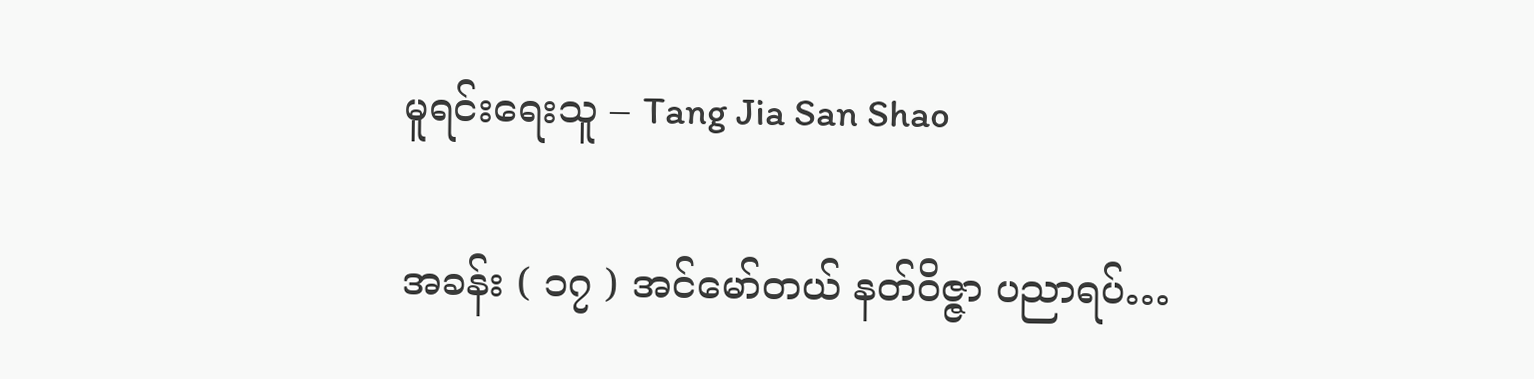မူရင်းရေးသူ – Tang Jia San Shao

အခန်း ( ၁၇ ) အင်မော်တယ် နတ်ဝိဇ္ဇာ ပညာရပ်…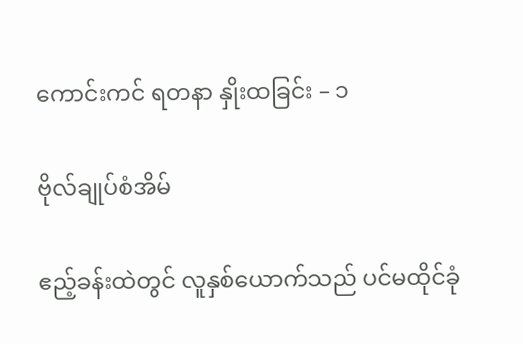ကောင်းကင် ရတနာ နှိုးထခြင်း – ၁

ဗိုလ်ချုပ်စံအိမ်

ဧည့်ခန်းထဲတွင် လူနှစ်ယောက်သည် ပင်မထိုင်ခုံ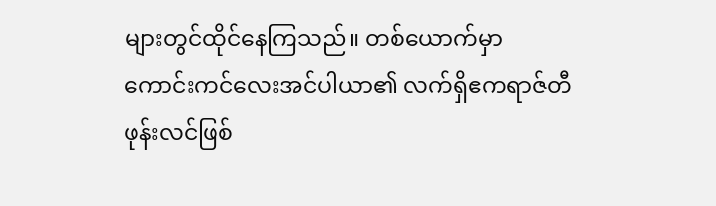များတွင်ထိုင်နေကြသည်။ တစ်ယောက်မှာ ကောင်းကင်လေးအင်ပါယာ၏ လက်ရှိဧကရာဇ်တီဖုန်းလင်ဖြစ်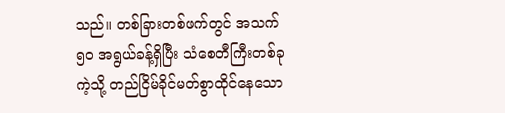သည်။ တစ်ခြားတစ်ဖက်တွင် အသက် ၅၀ အရွယ်ခန့်ရှိပြီး သံစေတီကြီးတစ်ခုကဲ့သို့ တည်ငြိမ်ခိုင်မတ်စွာထိုင်နေသော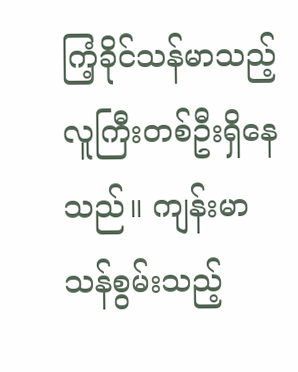ကြံ့ခိုင်သန်မာသည့်လူကြီးတစ်ဦးရှိနေသည်။ ကျန်းမာသန်စွမ်းသည့်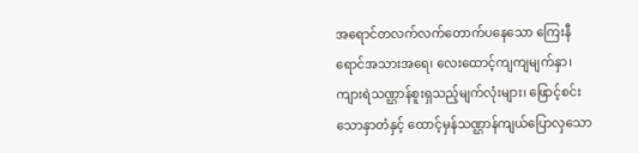အရောင်တလက်လက်တောက်ပနေသော ကြေးနီရောင်အသားအရေ၊ လေးထောင့်ကျကျမျက်နှာ၊ ကျားရဲသဏ္ဌာန်စူးရှသည့်မျက်လုံးများ၊ ဖြောင့်စင်းသောနှာတံနှင့် ထောင့်မှန်သဏ္ဌာန်ကျယ်ပြောလှသော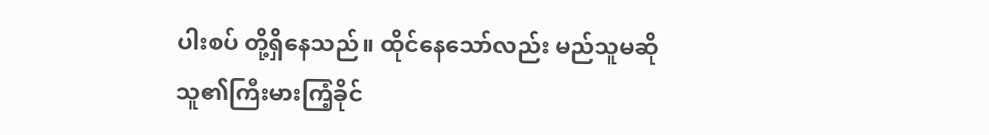ပါးစပ် တို့ရှိနေသည်။ ထိုင်နေသော်လည်း မည်သူမဆို သူ၏ကြီးမားကြံ့ခိုင်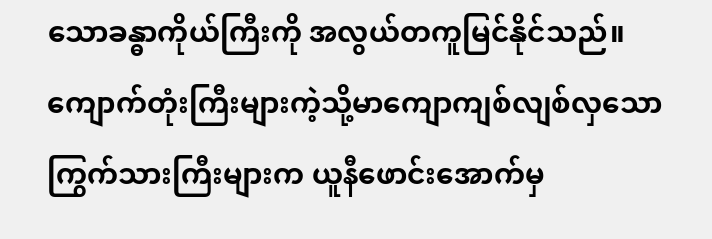သောခန္ဓာကိုယ်ကြီးကို အလွယ်တကူမြင်နိုင်သည်။ ကျောက်တုံးကြီးများကဲ့သို့မာကျောကျစ်လျစ်လှသော ကြွက်သားကြီးများက ယူနီဖောင်းအောက်မှ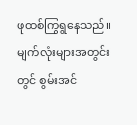ဖုထစ်ကြွရွနေသည်။ မျက်လုံးများအတွင်းတွင် စွမ်းအင်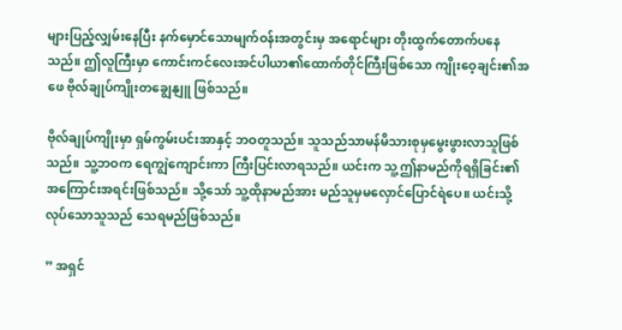များပြည့်လျှမ်းနေပြီး နက်မှောင်သောမျက်ဝန်းအတွင်းမှ အရောင်များ တိုးထွက်တောက်ပနေသည်။ ဤလူကြီးမှာ ကောင်းကင်လေးအင်ပါယာ၏ထောက်တိုင်ကြီးဖြစ်သော ကျိုးဝေ့ချင်း၏အဖေ ဗိုလ်ချုပ်ကျိုးတချွေနျူ ဖြစ်သည်။

ဗိုလ်ချုပ်ကျိုးမှာ ရှမ်ကွမ်းပင်းအာနှင့် ဘဝတူသည်။ သူသည်သာမန်မိသားစုမှမွေးဖွားလာသူဖြစ်သည်။ သူ့ဘဝက ရေကျွဲကျောင်းကာ ကြီးပြင်းလာရသည်။ ယင်းက သူ့ဤနာမည်ကိုရရှိခြင်း၏ အကြောင်းအရင်းဖြစ်သည်။ သို့သော် သူ့ထိုနာမည်အား မည်သူမှမလှောင်ပြောင်ရဲပေ။ ယင်းသို့လုပ်သောသူသည် သေရမည်ဖြစ်သည်။

” အရှင်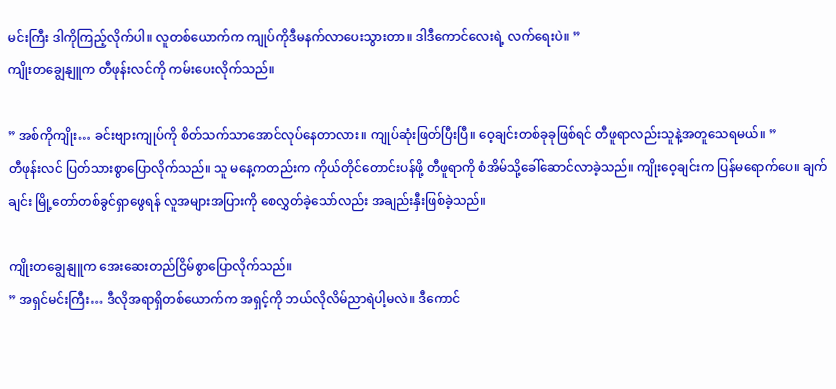မင်းကြီး ဒါကိုကြည့်လိုက်ပါ။ လူတစ်ယောက်က ကျုပ်ကိုဒီမနက်လာပေးသွားတာ။ ဒါဒီကောင်လေးရဲ့ လက်ရေးပဲ။ ”
ကျိုးတချွေနျူက တီဖုန်းလင်ကို ကမ်းပေးလိုက်သည်။

” အစ်ကိုကျိုး… ခင်းဗျားကျုပ်ကို စိတ်သက်သာအောင်လုပ်နေတာလား။ ကျုပ်ဆုံးဖြတ်ပြီးပြီ။ ဝေ့ချင်းတစ်ခုခုဖြစ်ရင် တီဖူရာလည်းသူနဲ့အတူသေရမယ်။ ”
တီဖုန်းလင် ပြတ်သားစွာပြောလိုက်သည်။ သူ မနေ့ကတည်းက ကိုယ်တိုင်တောင်းပန်ဖို့ တီဖူရာကို စံအိမ်သို့ခေါ်ဆောင်လာခဲ့သည်။ ကျိုးဝေ့ချင်းက ပြန်မရောက်ပေ။ ချက်ချင်း မြို့တော်တစ်ခွင်ရှာဖွေရန် လူအများအပြားကို စေလွှတ်ခဲ့သော်လည်း အချည်းနှီးဖြစ်ခဲ့သည်။

ကျိုးတချွေနျူက အေးဆေးတည်ငြိမ်စွာပြောလိုက်သည်။
” အရှင်မင်းကြီး… ဒီလိုအရာရှိတစ်ယောက်က အရှင့်ကို ဘယ်လိုလိမ်ညာရဲပါ့မလဲ။ ဒီကောင်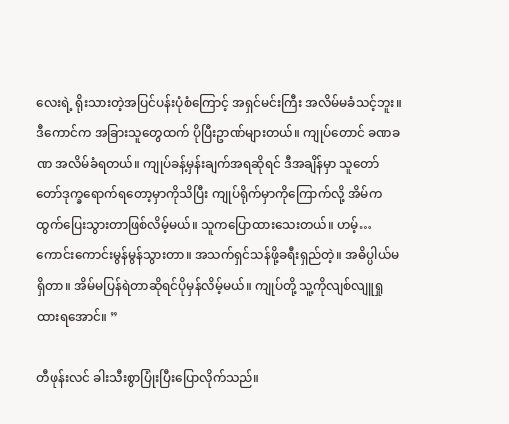လေးရဲ့ ရိုးသားတဲ့အပြင်ပန်းပုံစံကြောင့် အရှင်မင်းကြီး အလိမ်မခံသင့်ဘူး။ ဒီကောင်က အခြားသူတွေထက် ပိုပြီးဥာဏ်များတယ်။ ကျုပ်တောင် ခဏခဏ အလိမ်ခံရတယ်။ ကျုပ်ခန့်မှန်းချက်အရဆိုရင် ဒီအချိန်မှာ သူတော်တော်ဒုက္ခရောက်ရတော့မှာကိုသိပြီး ကျုပ်ရိုက်မှာကိုကြောက်လို့ အိမ်ကထွက်ပြေးသွားတာဖြစ်လိမ့်မယ်။ သူကပြောထားသေးတယ်။ ဟမ့်… ကောင်းကောင်းမွန်မွန်သွားတာ။ အသက်ရှင်သန်ဖို့ခရီးရှည်တဲ့။ အဓိပ္ပါယ်မရှိတာ။ အိမ်မပြန်ရဲတာဆိုရင်ပိုမှန်လိမ့်မယ်။ ကျုပ်တို့ သူ့ကိုလျစ်လျူရှုထားရအောင်။ ”

တီဖုန်းလင် ခါးသီးစွာပြုံးပြီးပြောလိုက်သည်။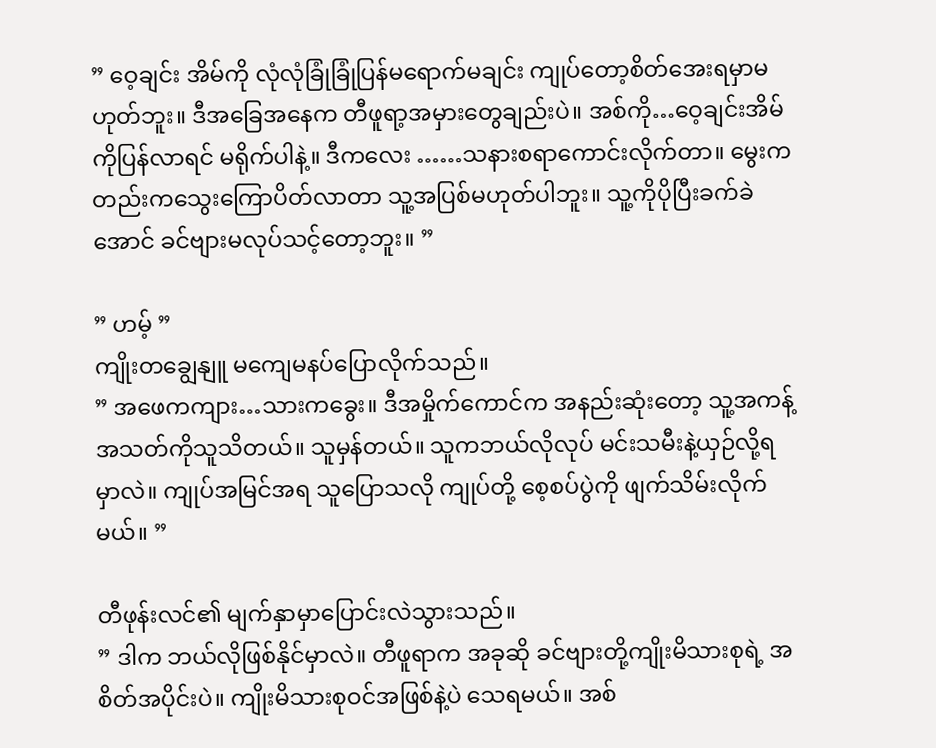” ဝေ့ချင်း အိမ်ကို လုံလုံခြုံခြုံပြန်မရောက်မချင်း ကျုပ်တော့စိတ်အေးရမှာမဟုတ်ဘူး။ ဒီအခြေအနေက တီဖူရာ့အမှားတွေချည်းပဲ။ အစ်ကို…ဝေ့ချင်းအိမ်ကိုပြန်လာရင် မရိုက်ပါနဲ့။ ဒီကလေး ……သနားစရာကောင်းလိုက်တာ။ မွေးကတည်းကသွေးကြောပိတ်လာတာ သူ့အပြစ်မဟုတ်ပါဘူး။ သူ့ကိုပိုပြီးခက်ခဲအောင် ခင်ဗျားမလုပ်သင့်တော့ဘူး။ ”

” ဟမ့် ”
ကျိုးတချွေနျူ မကျေမနပ်ပြောလိုက်သည်။
” အဖေကကျား…သားကခွေး။ ဒီအမှိုက်ကောင်က အနည်းဆုံးတော့ သူ့အကန့်အသတ်ကိုသူသိတယ်။ သူမှန်တယ်။ သူကဘယ်လိုလုပ် မင်းသမီးနဲ့ယှဉ်လို့ရမှာလဲ။ ကျုပ်အမြင်အရ သူပြောသလို ကျုပ်တို့ စေ့စပ်ပွဲကို ဖျက်သိမ်းလိုက်မယ်။ ”

တီဖုန်းလင်၏ မျက်နှာမှာပြောင်းလဲသွားသည်။
” ဒါက ဘယ်လိုဖြစ်နိုင်မှာလဲ။ တီဖူရာက အခုဆို ခင်ဗျားတို့ကျိုးမိသားစုရဲ့ အစိတ်အပိုင်းပဲ။ ကျိုးမိသားစုဝင်အဖြစ်နဲ့ပဲ သေရမယ်။ အစ်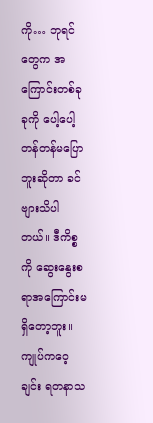ကို… ဘုရင်တွေက အကြောင်းတစ်ခုခုကို ပေါ့ပေါ့တန်တန်မပြောဘူးဆိုတာ ခင်ဗျားသိပါတယ်။ ဒီကိစ္စကို ဆွေးနွေးစရာအကြောင်းမရှိတော့ဘူး။ ကျုပ်ကဝေ့ချင်း ရတနာသ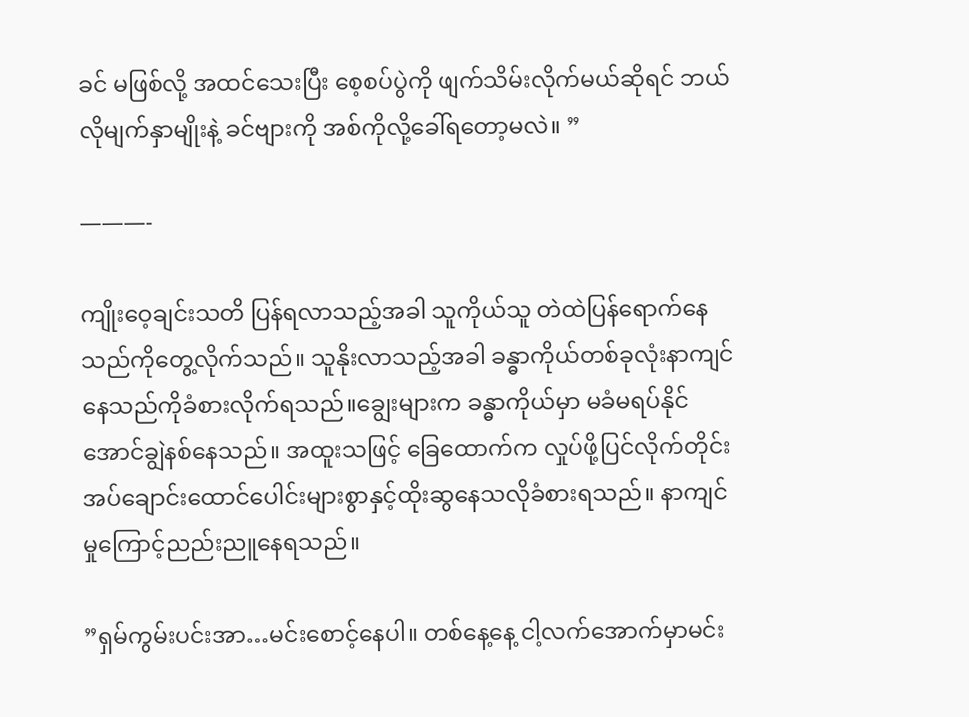ခင် မဖြစ်လို့ အထင်သေးပြီး စေ့စပ်ပွဲကို ဖျက်သိမ်းလိုက်မယ်ဆိုရင် ဘယ်လိုမျက်နှာမျိုးနဲ့ ခင်ဗျားကို အစ်ကိုလို့ခေါ်ရတော့မလဲ။ ”

———-

ကျိုးဝေ့ချင်းသတိ ပြန်ရလာသည့်အခါ သူကိုယ်သူ တဲထဲပြန်ရောက်နေသည်ကိုတွေ့လိုက်သည်။ သူနိုးလာသည့်အခါ ခန္ဓာကိုယ်တစ်ခုလုံးနာကျင်နေသည်ကိုခံစားလိုက်ရသည်။ချွေးများက ခန္ဓာကိုယ်မှာ မခံမရပ်နိုင်အောင်ချွဲနစ်နေသည်။ အထူးသဖြင့် ခြေထောက်က လှုပ်ဖို့ပြင်လိုက်တိုင်း အပ်ချောင်းထောင်ပေါင်းများစွာနှင့်ထိုးဆွနေသလိုခံစားရသည်။ နာကျင်မှုကြောင့်ညည်းညူနေရသည်။

”ရှမ်ကွမ်းပင်းအာ…မင်းစောင့်နေပါ။ တစ်နေ့နေ့ ငါ့လက်အောက်မှာမင်း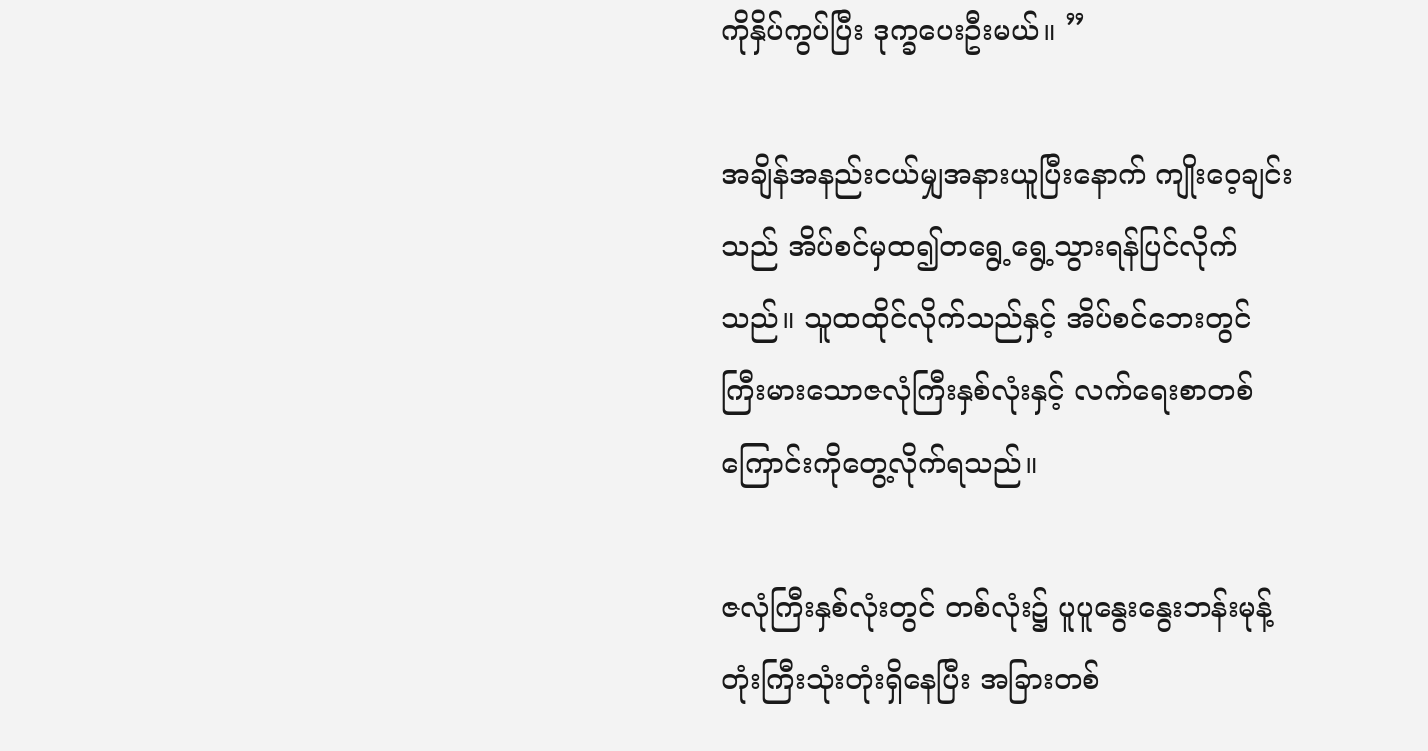ကိုနှိပ်ကွပ်ပြီး ဒုက္ခပေးဦးမယ်။ ”

အချိန်အနည်းငယ်မျှအနားယူပြီးနောက် ကျိုးဝေ့ချင်းသည် အိပ်စင်မှထ၍တရွေ့ရွေ့သွားရန်ပြင်လိုက်သည်။ သူထထိုင်လိုက်သည်နှင့် အိပ်စင်ဘေးတွင် ကြီးမားသောဇလုံကြီးနှစ်လုံးနှင့် လက်ရေးစာတစ်ကြောင်းကိုတွေ့လိုက်ရသည်။

ဇလုံကြီးနှစ်လုံးတွင် တစ်လုံး၌ ပူပူနွေးနွေးဘန်းမုန့်တုံးကြီးသုံးတုံးရှိနေပြီး အခြားတစ်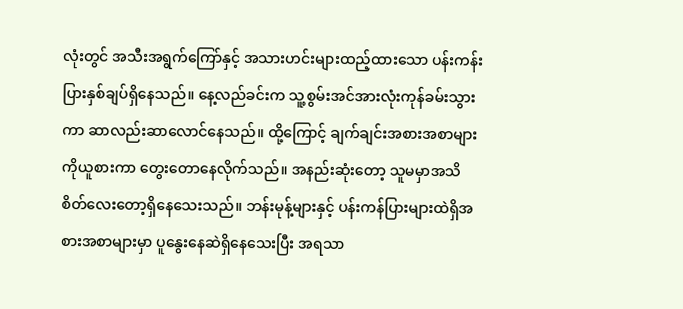လုံးတွင် အသီးအရွက်ကြော်နှင့် အသားဟင်းများထည့်ထားသော ပန်းကန်းပြားနှစ်ချပ်ရှိနေသည်။ နေ့လည်ခင်းက သူ့စွမ်းအင်အားလုံးကုန်ခမ်းသွားကာ ဆာလည်းဆာလောင်နေသည်။ ထို့ကြောင့် ချက်ချင်းအစားအစာများကိုယူစားကာ တွေးတောနေလိုက်သည်။ အနည်းဆုံးတော့ သူမမှာအသိစိတ်လေးတော့ရှိနေသေးသည်။ ဘန်းမုန့်များနှင့် ပန်းကန်ပြားများထဲရှိအစားအစာများမှာ ပူနွေးနေဆဲရှိနေသေးပြီး အရသာ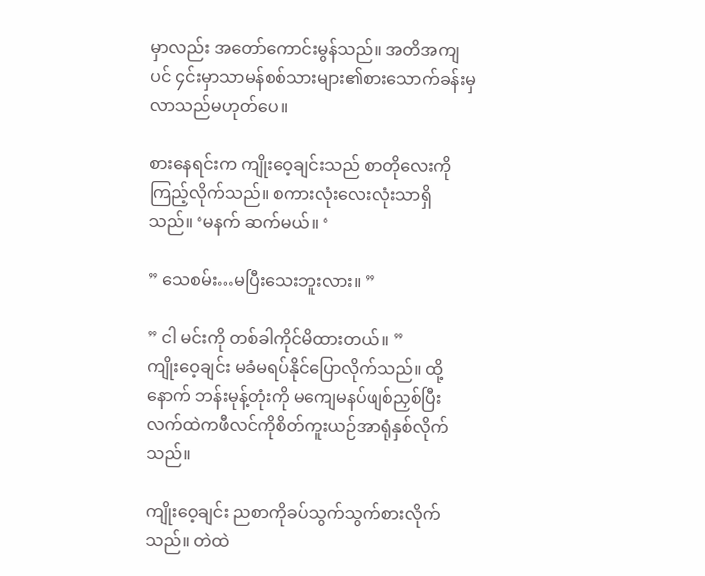မှာလည်း အတော်ကောင်းမွန်သည်။ အတိအကျပင် ၄င်းမှာသာမန်စစ်သားများ၏စားသောက်ခန်းမှ လာသည်မဟုတ်ပေ။

စားနေရင်းက ကျိုးဝေ့ချင်းသည် စာတိုလေးကိုကြည့်လိုက်သည်။ စကားလုံးလေးလုံးသာရှိသည်။ ‘မနက် ဆက်မယ်။ ‘

” သေစမ်း…မပြီးသေးဘူးလား။ ”

” ငါ မင်းကို တစ်ခါကိုင်မိထားတယ်။ ”
ကျိုးဝေ့ချင်း မခံမရပ်နိုင်ပြောလိုက်သည်။ ထို့နောက် ဘန်းမုန့်တုံးကို မကျေမနပ်ဖျစ်ညှစ်ပြီး လက်ထဲကဖီလင်ကိုစိတ်ကူးယဉ်အာရုံနှစ်လိုက်သည်။

ကျိုးဝေ့ချင်း ညစာကိုခပ်သွက်သွက်စားလိုက်သည်။ တဲထဲ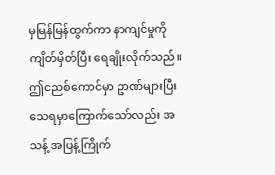မှမြန်မြန်ထွက်ကာ နာကျင်မှုကိုကျိတ်မှိတ်ပြီး ရေချိုးလိုက်သည်။ ဤငညစ်ကောင်မှာ ဥာဏ်များပြီး သေရမှာကြောက်သော်လည်း အသန့် အပြန့်ကြိုက်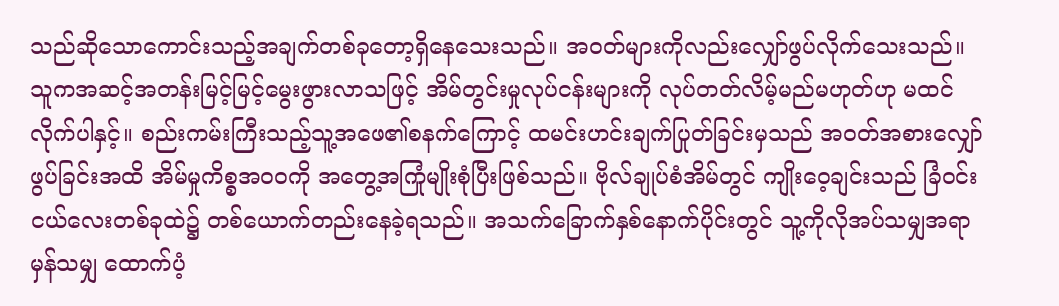သည်ဆိုသောကောင်းသည့်အချက်တစ်ခုတော့ရှိနေသေးသည်။ အဝတ်များကိုလည်းလျှော်ဖွပ်လိုက်သေးသည်။ သူကအဆင့်အတန်းမြင့်မြင့်မွေးဖွားလာသဖြင့် အိမ်တွင်းမှုလုပ်ငန်းများကို လုပ်တတ်လိမ့်မည်မဟုတ်ဟု မထင်လိုက်ပါနှင့်။ စည်းကမ်းကြီးသည့်သူ့အဖေ၏စနက်ကြောင့် ထမင်းဟင်းချက်ပြုတ်ခြင်းမှသည် အဝတ်အစားလျှော်ဖွပ်ခြင်းအထိ အိမ်မှုကိစ္စအဝဝကို အတွေ့အကြုံမျိုးစုံပြီးဖြစ်သည်။ ဗိုလ်ချုပ်စံအိမ်တွင် ကျိုးဝေ့ချင်းသည် ခြံဝင်းငယ်လေးတစ်ခုထဲ၌ တစ်ယောက်တည်းနေခဲ့ရသည်။ အသက်ခြောက်နှစ်နောက်ပိုင်းတွင် သူ့ကိုလိုအပ်သမျှအရာမှန်သမျှ ထောက်ပံ့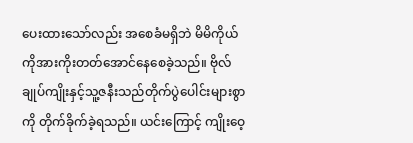ပေးထားသော်လည်း အစေခံမရှိဘဲ မိမိကိုယ်ကိုအားကိုးတတ်အောင်နေစေခဲ့သည်။ ဗိုလ်ချုပ်ကျိုးနှင့်သူ့ဇနီးသည်တိုက်ပွဲပေါင်းများစွာကို တိုက်ခိုက်ခဲ့ရသည်။ ယင်းကြောင့် ကျိုးဝေ့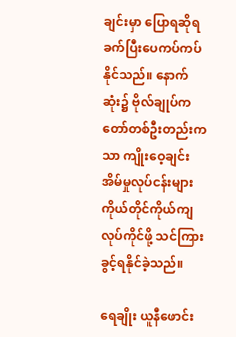ချင်းမှာ ပြောရဆိုရခက်ပြီးပေကပ်ကပ်နိုင်သည်။ နောက်ဆုံး၌ ဗိုလ်ချုပ်ကတော်တစ်ဦးတည်းကသာ ကျိုးဝေ့ချင်း အိမ်မှုလုပ်ငန်းများ ကိုယ်တိုင်ကိုယ်ကျလုပ်ကိုင်ဖို့ သင်ကြားခွင့်ရနိုင်ခဲ့သည်။

ရေချိုး ယူနီဖောင်း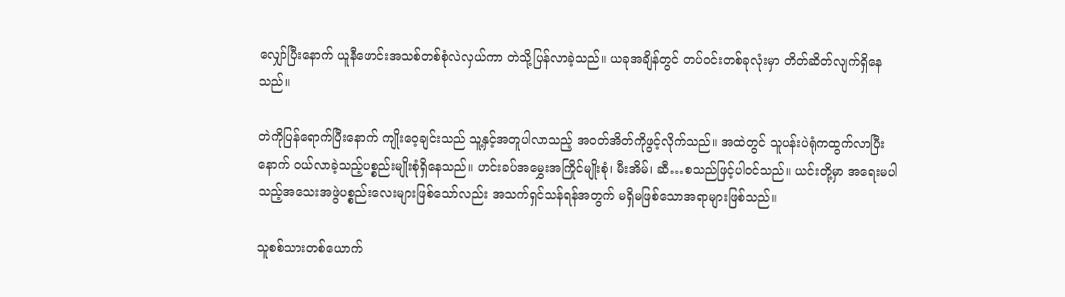လျှော်ပြီးနောက် ယူနီဖောင်းအသစ်တစ်စုံလဲလှယ်ကာ တဲသို့ပြန်လာခဲ့သည်။ ယခုအချိန်တွင် တပ်ဝင်းတစ်ခုလုံးမှာ တိတ်ဆိတ်လျက်ရှိနေသည်။

တဲကိုပြန်ရောက်ပြီးနောက် ကျိုးဝေ့ချင်းသည် သူ့နှင့်အတူပါလာသည့် အဝတ်အိတ်ကိုဖွင့်လိုက်သည်။ အထဲတွင် သူပန်းပဲရုံကထွက်လာပြီးနောက် ဝယ်လာခဲ့သည့်ပစ္စည်းမျိုးစုံရှိနေသည်။ ဟင်းခပ်အမွှေးအကြိုင်မျိုးစုံ၊ မီးအိမ်၊ ဆီ…စသည်ဖြင့်ပါဝင်သည်။ ယင်းတို့မှာ အရေးမပါသည့်အသေးအဖွဲပစ္စည်းလေးများဖြစ်သော်လည်း အသက်ရှင်သန်ရန်အတွက် မရှိမဖြစ်သောအရာများဖြစ်သည်။

သူစစ်သားတစ်ယောက်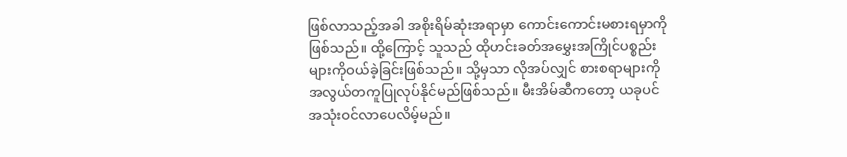ဖြစ်လာသည့်အခါ အစိုးရိမ်ဆုံးအရာမှာ ကောင်းကောင်းမစားရမှာကိုဖြစ်သည်။ ထို့ကြောင့် သူသည် ထိုဟင်းခတ်အမွှေးအကြိုင်ပစ္စည်းများကိုဝယ်ခဲ့ခြင်းဖြစ်သည်။ သို့မှသာ လိုအပ်လျှင် စားစရာများကိုအလွယ်တကူပြုလုပ်နိုင်မည်ဖြစ်သည်။ မီးအိမ်ဆီကတော့ ယခုပင်အသုံးဝင်လာပေလိမ့်မည်။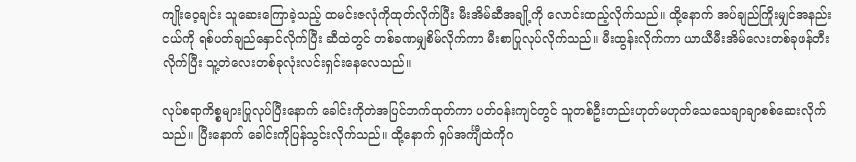ကျိုးဝေ့ချင်း သူဆေးကြောခဲ့သည့် ထမင်းဇလုံကိုထုတ်လိုက်ပြီး မီးအိမ်ဆီအချို့ကို လောင်းထည့်လိုက်သည်။ ထို့နောက် အပ်ချည်ကြိုးမျှင်အနည်းငယ်ကို ရစ်ပတ်ချည်နှောင်လိုက်ပြီး ဆီထဲတွင် တစ်ခဏမျှစိမ်လိုက်ကာ မီးစာပြုလုပ်လိုက်သည်။ မီးထွန်းလိုက်ကာ ယာယီမီးအိမ်လေးတစ်ခုဖန်တီးလိုက်ပြီး သူ့တဲလေးတစ်ခုလုံးလင်းရှင်းနေလေသည်။

လုပ်စရာကိစ္စများပြုလုပ်ပြီးနောက် ခေါင်းကိုတဲအပြင်ဘက်ထုတ်ကာ ပတ်ဝန်းကျင်တွင် သူတစ်ဦးတည်းဟုတ်မဟုတ်သေသေချာချာစစ်ဆေးလိုက်သည်။ ပြီးနောက် ခေါင်းကိုပြန်သွင်းလိုက်သည်။ ထို့နောက် ရှပ်အင်္ကျီထဲကိုဂ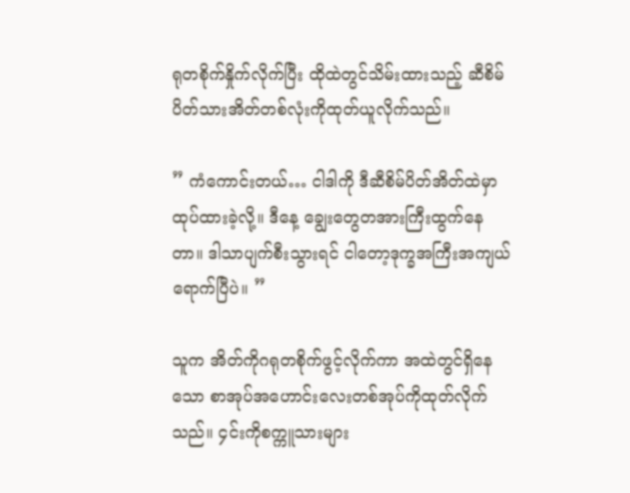ရုတစိုက်နှိုက်လိုက်ပြီး ထိုထဲတွင်သိမ်းထားသည့် ဆီစိမ်ပိတ်သားအိတ်တစ်လုံးကိုထုတ်ယူလိုက်သည်။

” ကံကောင်းတယ်… ငါဒါကို ဒီဆီစိမ်ပိတ်အိတ်ထဲမှာ ထုပ်ထားခဲ့လို့။ ဒီနေ့ ချွေးတွေတအားကြီးထွက်နေတာ။ ဒါသာပျက်စီးသွားရင် ငါတော့ဒုက္ခအကြီးအကျယ်ရောက်ပြီပဲ။ ”

သူက အိတ်ကိုဂရုတစိုက်ဖွင့်လိုက်ကာ အထဲတွင်ရှိနေသော စာအုပ်အဟောင်းလေးတစ်အုပ်ကိုထုတ်လိုက်သည်။ ၄င်းကိုစက္ကူသားများ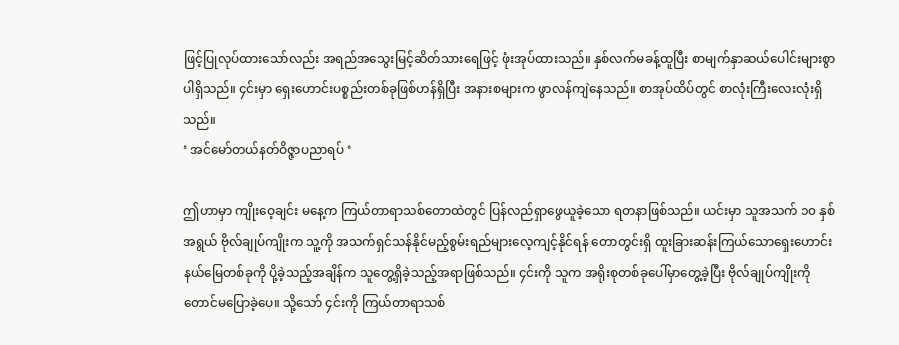ဖြင့်ပြုလုပ်ထားသော်လည်း အရည်အသွေးမြင့်ဆိတ်သားရေဖြင့် ဖုံးအုပ်ထားသည်။ နှစ်လက်မခန့်ထူပြီး စာမျက်နှာဆယ်ပေါင်းများစွာပါရှိသည်။ ၄င်းမှာ ရှေးဟောင်းပစ္စည်းတစ်ခုဖြစ်ဟန်ရှိပြီး အနားစများက ဖွာလန်ကျဲနေသည်။ စာအုပ်ထိပ်တွင် စာလုံးကြီးလေးလုံးရှိသည်။
‘ အင်မော်တယ်နတ်ဝိဇ္ဇာပညာရပ် ‘

ဤဟာမှာ ကျိုးဝေ့ချင်း မနေ့က ကြယ်တာရာသစ်တောထဲတွင် ပြန်လည်ရှာဖွေယူခဲ့သော ရတနာဖြစ်သည်။ ယင်းမှာ သူအသက် ၁၀ နှစ်အရွယ် ဗိုလ်ချုပ်ကျိုးက သူ့ကို အသက်ရှင်သန်နိုင်မည့်စွမ်းရည်များလေ့ကျင့်နိုင်ရန် တောတွင်းရှိ ထူးခြားဆန်းကြယ်သောရှေးဟောင်းနယ်မြေတစ်ခုကို ပို့ခဲ့သည့်အချိန်က သူတွေ့ရှိခဲ့သည့်အရာဖြစ်သည်။ ၄င်းကို သူက အရိုးစုတစ်ခုပေါ်မှာတွေ့ခဲ့ပြီး ဗိုလ်ချုပ်ကျိုးကိုတောင်မပြောခဲ့ပေ။ သို့သော် ၄င်းကို ကြယ်တာရာသစ်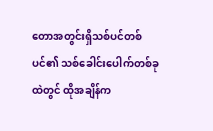တောအတွင်းရှိသစ်ပင်တစ်ပင်၏ သစ်ခေါင်းပေါက်တစ်ခုထဲတွင် ထိုအချိန်က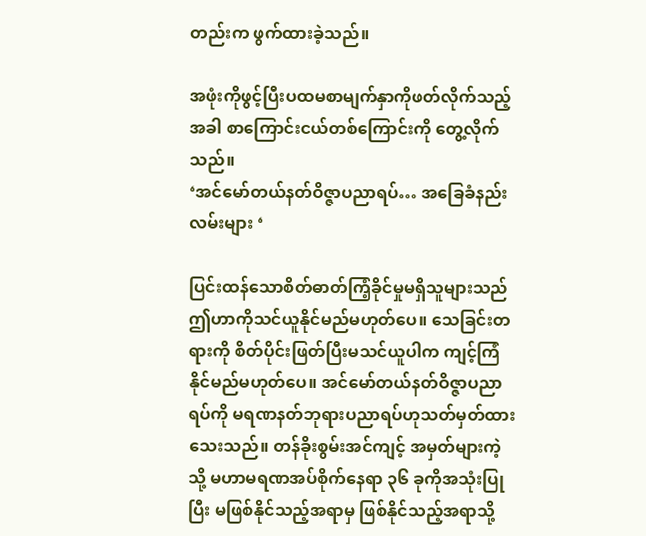တည်းက ဖွက်ထားခဲ့သည်။

အဖုံးကိုဖွင့်ပြီးပထမစာမျက်နှာကိုဖတ်လိုက်သည့်အခါ စာကြောင်းငယ်တစ်ကြောင်းကို တွေ့လိုက်သည်။
‘အင်မော်တယ်နတ်ဝိဇ္ဇာပညာရပ်… အခြေခံနည်းလမ်းများ ‘

ပြင်းထန်သောစိတ်ဓာတ်ကြံ့ခိုင်မှုမရှိသူများသည် ဤဟာကိုသင်ယူနိုင်မည်မဟုတ်ပေ။ သေခြင်းတရားကို စိတ်ပိုင်းဖြတ်ပြီးမသင်ယူပါက ကျင့်ကြံနိုင်မည်မဟုတ်ပေ။ အင်မော်တယ်နတ်ဝိဇ္ဇာပညာရပ်ကို မရဏနတ်ဘုရားပညာရပ်ဟုသတ်မှတ်ထားသေးသည်။ တန်ခိုးစွမ်းအင်ကျင့် အမှတ်များကဲ့သို့ မဟာမရဏအပ်စိုက်နေရာ ၃၆ ခုကိုအသုံးပြုပြီး မဖြစ်နိုင်သည့်အရာမှ ဖြစ်နိုင်သည့်အရာသို့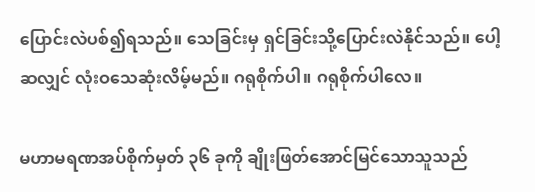ပြောင်းလဲပစ်၍ရသည်။ သေခြင်းမှ ရှင်ခြင်းသို့ပြောင်းလဲနိုင်သည်။ ပေါ့ဆလျှင် လုံးဝသေဆုံးလိမ့်မည်။ ဂရုစိုက်ပါ။ ဂရုစိုက်ပါလေ။

မဟာမရဏအပ်စိုက်မှတ် ၃၆ ခုကို ချိုးဖြတ်အောင်မြင်သောသူသည်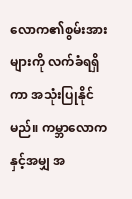လောက၏စွမ်းအားများကို လက်ခံရရှိကာ အသုံးပြုနိုင်မည်။ ကမ္ဘာလောကနှင့်အမျှ အ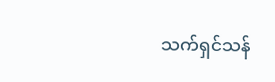သက်ရှင်သန်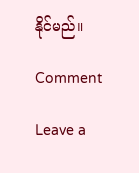နိုင်မည်။

Comment

Leave a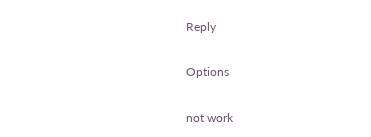Reply

Options

not work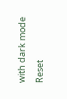with dark mode
Reset